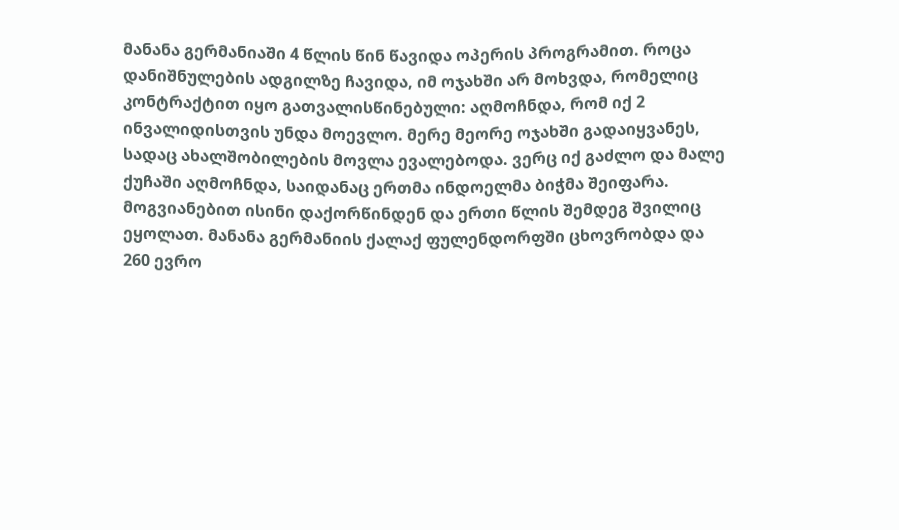მანანა გერმანიაში 4 წლის წინ წავიდა ოპერის პროგრამით. როცა დანიშნულების ადგილზე ჩავიდა, იმ ოჯახში არ მოხვდა, რომელიც კონტრაქტით იყო გათვალისწინებული: აღმოჩნდა, რომ იქ 2 ინვალიდისთვის უნდა მოევლო. მერე მეორე ოჯახში გადაიყვანეს, სადაც ახალშობილების მოვლა ევალებოდა. ვერც იქ გაძლო და მალე ქუჩაში აღმოჩნდა, საიდანაც ერთმა ინდოელმა ბიჭმა შეიფარა. მოგვიანებით ისინი დაქორწინდენ და ერთი წლის შემდეგ შვილიც ეყოლათ. მანანა გერმანიის ქალაქ ფულენდორფში ცხოვრობდა და 260 ევრო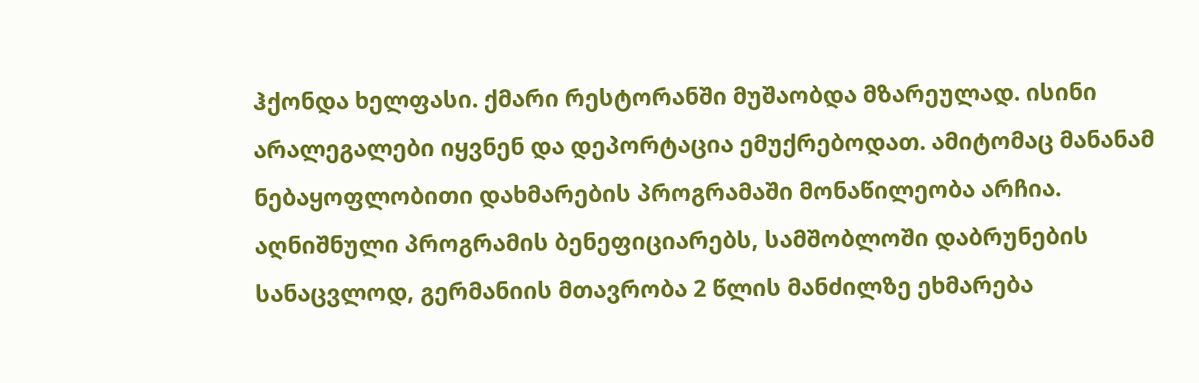ჰქონდა ხელფასი. ქმარი რესტორანში მუშაობდა მზარეულად. ისინი არალეგალები იყვნენ და დეპორტაცია ემუქრებოდათ. ამიტომაც მანანამ ნებაყოფლობითი დახმარების პროგრამაში მონაწილეობა არჩია.
აღნიშნული პროგრამის ბენეფიციარებს, სამშობლოში დაბრუნების სანაცვლოდ, გერმანიის მთავრობა 2 წლის მანძილზე ეხმარება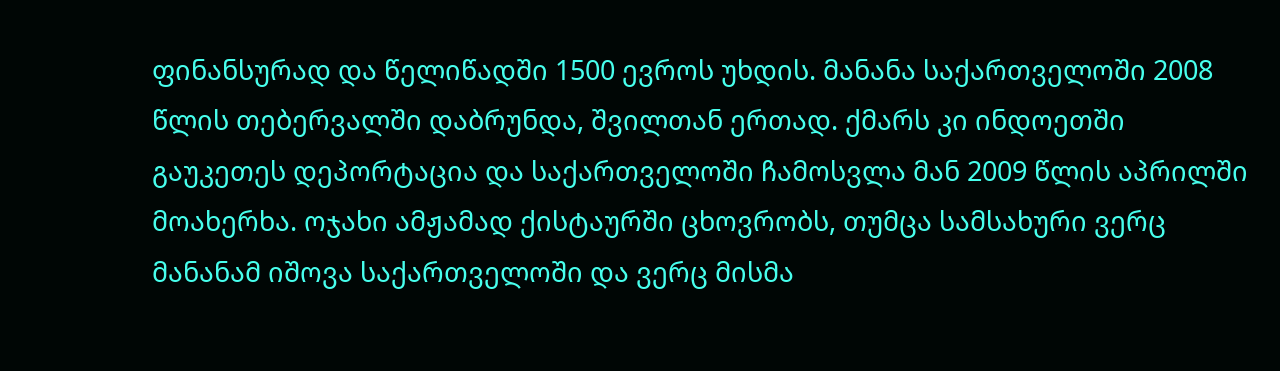ფინანსურად და წელიწადში 1500 ევროს უხდის. მანანა საქართველოში 2008 წლის თებერვალში დაბრუნდა, შვილთან ერთად. ქმარს კი ინდოეთში გაუკეთეს დეპორტაცია და საქართველოში ჩამოსვლა მან 2009 წლის აპრილში მოახერხა. ოჯახი ამჟამად ქისტაურში ცხოვრობს, თუმცა სამსახური ვერც მანანამ იშოვა საქართველოში და ვერც მისმა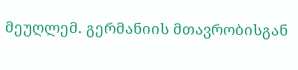მეუღლემ. გერმანიის მთავრობისგან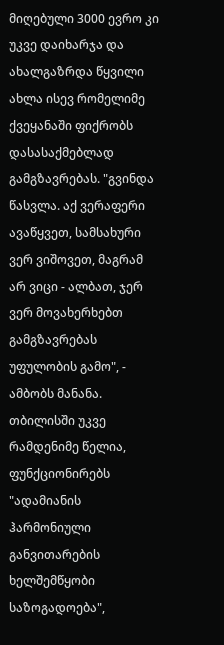მიღებული 3000 ევრო კი უკვე დაიხარჯა და ახალგაზრდა წყვილი ახლა ისევ რომელიმე ქვეყანაში ფიქრობს დასასაქმებლად გამგზავრებას. "გვინდა წასვლა. აქ ვერაფერი ავაწყვეთ, სამსახური ვერ ვიშოვეთ, მაგრამ არ ვიცი - ალბათ, ჯერ ვერ მოვახერხებთ გამგზავრებას უფულობის გამო", - ამბობს მანანა.
თბილისში უკვე რამდენიმე წელია, ფუნქციონირებს "ადამიანის ჰარმონიული განვითარების ხელშემწყობი საზოგადოება",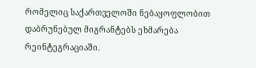რომელიც საქართველოში ნებაყოფლობით დაბრუნებულ მიგრანტებს ეხმარება რეინტეგრაციაში.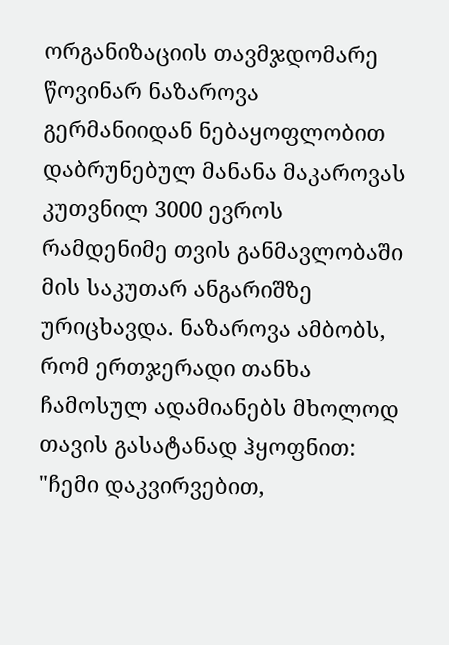ორგანიზაციის თავმჯდომარე წოვინარ ნაზაროვა გერმანიიდან ნებაყოფლობით დაბრუნებულ მანანა მაკაროვას კუთვნილ 3000 ევროს რამდენიმე თვის განმავლობაში მის საკუთარ ანგარიშზე ურიცხავდა. ნაზაროვა ამბობს, რომ ერთჯერადი თანხა ჩამოსულ ადამიანებს მხოლოდ თავის გასატანად ჰყოფნით: "ჩემი დაკვირვებით,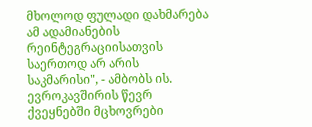მხოლოდ ფულადი დახმარება ამ ადამიანების რეინტეგრაციისათვის საერთოდ არ არის საკმარისი", - ამბობს ის.
ევროკავშირის წევრ ქვეყნებში მცხოვრები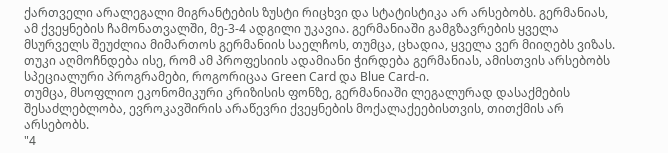ქართველი არალეგალი მიგრანტების ზუსტი რიცხვი და სტატისტიკა არ არსებობს. გერმანიას, ამ ქვეყნების ჩამონათვალში, მე-3-4 ადგილი უკავია. გერმანიაში გამგზავრების ყველა მსურველს შეუძლია მიმართოს გერმანიის საელჩოს, თუმცა, ცხადია, ყველა ვერ მიიღებს ვიზას. თუკი აღმოჩნდება ისე, რომ ამ პროფესიის ადამიანი ჭირდება გერმანიას, ამისთვის არსებობს სპეციალური პროგრამები, როგორიცაა Green Card და Blue Card-ი.
თუმცა, მსოფლიო ეკონომიკური კრიზისის ფონზე, გერმანიაში ლეგალურად დასაქმების შესაძლებლობა, ევროკავშირის არაწევრი ქვეყნების მოქალაქეებისთვის, თითქმის არ არსებობს.
"4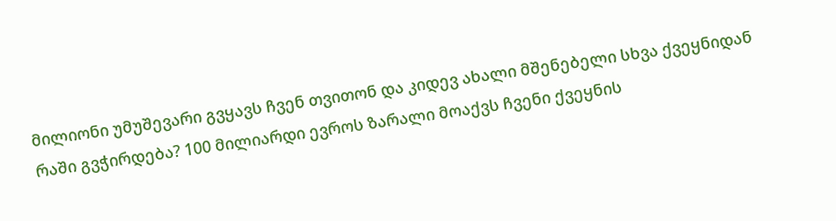მილიონი უმუშევარი გვყავს ჩვენ თვითონ და კიდევ ახალი მშენებელი სხვა ქვეყნიდან რაში გვჭირდება? 100 მილიარდი ევროს ზარალი მოაქვს ჩვენი ქვეყნის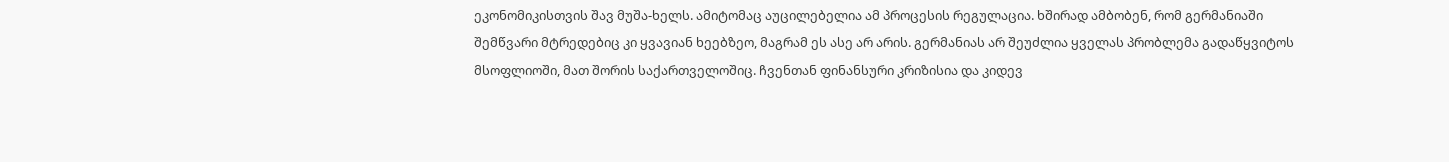ეკონომიკისთვის შავ მუშა-ხელს. ამიტომაც აუცილებელია ამ პროცესის რეგულაცია. ხშირად ამბობენ, რომ გერმანიაში შემწვარი მტრედებიც კი ყვავიან ხეებზეო, მაგრამ ეს ასე არ არის. გერმანიას არ შეუძლია ყველას პრობლემა გადაწყვიტოს მსოფლიოში, მათ შორის საქართველოშიც. ჩვენთან ფინანსური კრიზისია და კიდევ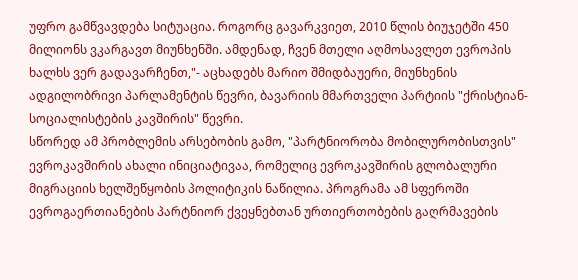უფრო გამწვავდება სიტუაცია. როგორც გავარკვიეთ, 2010 წლის ბიუჯეტში 450 მილიონს ვკარგავთ მიუნხენში. ამდენად, ჩვენ მთელი აღმოსავლეთ ევროპის ხალხს ვერ გადავარჩენთ,"- აცხადებს მარიო შმიდბაუერი, მიუნხენის ადგილობრივი პარლამენტის წევრი, ბავარიის მმართველი პარტიის "ქრისტიან-სოციალისტების კავშირის" წევრი.
სწორედ ამ პრობლემის არსებობის გამო, "პარტნიორობა მობილურობისთვის" ევროკავშირის ახალი ინიციატივაა, რომელიც ევროკავშირის გლობალური მიგრაციის ხელშეწყობის პოლიტიკის ნაწილია. პროგრამა ამ სფეროში ევროგაერთიანების პარტნიორ ქვეყნებთან ურთიერთობების გაღრმავების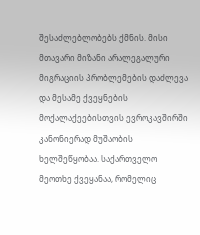შესაძლებლობებს ქმნის. მისი მთავარი მიზანი არალეგალური მიგრაციის პრობლემების დაძლევა და მესამე ქვეყნების მოქალაქეებისთვის ევროკავშირში კანონიერად მუშაობის ხელშეწყობაა. საქართველო მეოთხე ქვეყანაა, რომელიც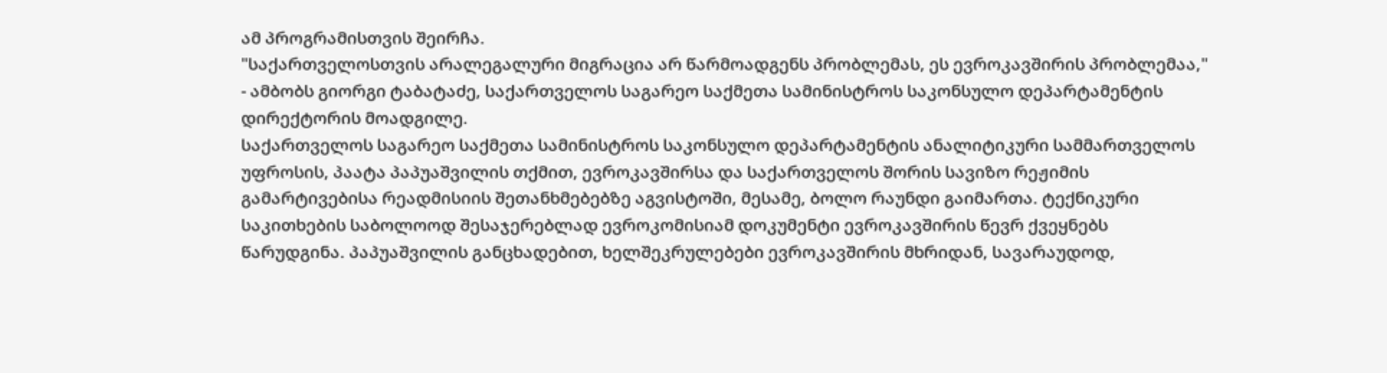ამ პროგრამისთვის შეირჩა.
"საქართველოსთვის არალეგალური მიგრაცია არ წარმოადგენს პრობლემას, ეს ევროკავშირის პრობლემაა," - ამბობს გიორგი ტაბატაძე, საქართველოს საგარეო საქმეთა სამინისტროს საკონსულო დეპარტამენტის დირექტორის მოადგილე.
საქართველოს საგარეო საქმეთა სამინისტროს საკონსულო დეპარტამენტის ანალიტიკური სამმართველოს უფროსის, პაატა პაპუაშვილის თქმით, ევროკავშირსა და საქართველოს შორის სავიზო რეჟიმის გამარტივებისა რეადმისიის შეთანხმებებზე აგვისტოში, მესამე, ბოლო რაუნდი გაიმართა. ტექნიკური საკითხების საბოლოოდ შესაჯერებლად ევროკომისიამ დოკუმენტი ევროკავშირის წევრ ქვეყნებს წარუდგინა. პაპუაშვილის განცხადებით, ხელშეკრულებები ევროკავშირის მხრიდან, სავარაუდოდ,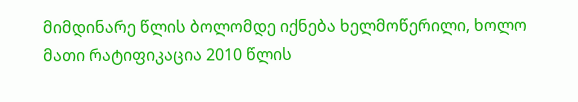მიმდინარე წლის ბოლომდე იქნება ხელმოწერილი, ხოლო მათი რატიფიკაცია 2010 წლის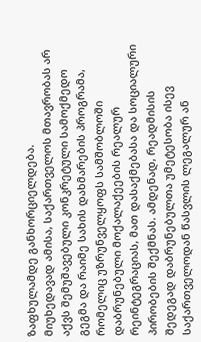ზაფხულამდე განხორციელდება.
მიუხედავად ამისა, საქართველოს მთავრობას არ აქვს შემუშავებული კონკრეტული სამოქმედო გეგმა და რაიმე სახის დახმარების პროგრამა, რომელიც უზრუნველყოფს სამშობლოში დაბრუნებული მოქალაქეების რეალურ რეინტეგრაციას, მათ დასაქმებასა და სოციალური პირობების შექმნას. ამდენად, რეადმისის შედეგად დაბრუნებულთა უმეტესობა ისევ საქართველოდან წასვლის ლეგალურ ან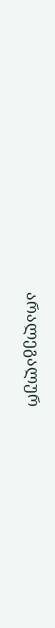არალეგალურ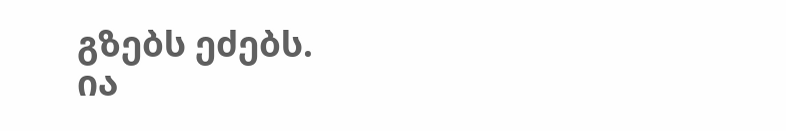გზებს ეძებს.
ია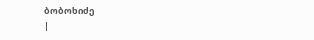ბობოხიძე
|